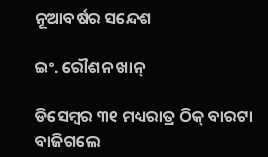ନୂଆବର୍ଷର ସନ୍ଦେଶ

ଇଂ. ରୌଶନ ଖାନ୍‌

ଡିସେମ୍ବର ୩୧ ମଧ୍ୟରାତ୍ର ଠିକ୍‌ ବାରଟା ବାଜିଗଲେ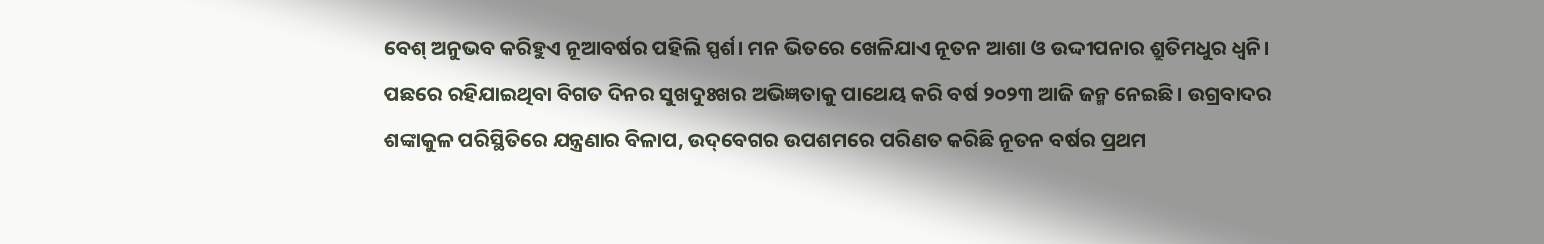ବେଶ୍‌ ଅନୁଭବ କରିହୁଏ ନୂଆବର୍ଷର ପହିଲି ସ୍ପର୍ଶ। ମନ ଭିତରେ ଖେଳିଯାଏ ନୂତନ ଆଶା ଓ ଉଦ୍ଦୀପନାର ଶ୍ରୁତିମଧୁର ଧ୍ୱନି। ପଛରେ ରହିଯାଇଥିବା ବିଗତ ଦିନର ସୁଖଦୁଃଖର ଅଭିଜ୍ଞତାକୁ ପାଥେୟ କରି ବର୍ଷ ୨୦୨୩ ଆଜି ଜନ୍ମ ନେଇଛି। ଉଗ୍ରବାଦର ଶଙ୍କାକୁଳ ପରିସ୍ଥିତିରେ ଯନ୍ତ୍ରଣାର ବିଳାପ, ଉଦ୍‌ବେଗର ଉପଶମରେ ପରିଣତ କରିଛି ନୂତନ ବର୍ଷର ପ୍ରଥମ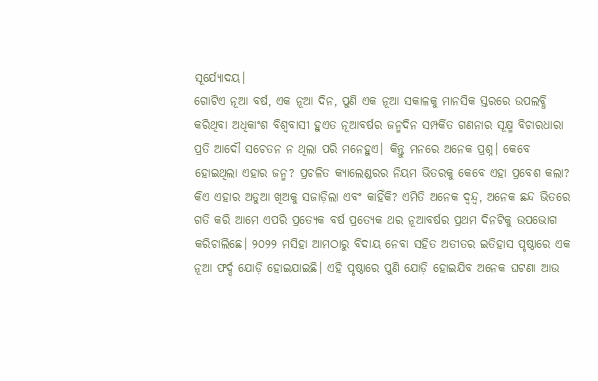ସୂର୍ଯ୍ୟୋଦୟ।
ଗୋଟିଏ ନୂଆ ବର୍ଷ, ଏକ ନୂଆ ଦିନ, ପୁଣି ଏକ ନୂଆ ସକାଳକୁ ମାନସିକ ସ୍ତରରେ ଉପଲବ୍ଧି କରିଥିବା ଅଧିକାଂଶ ବିଶ୍ୱବାସୀ ହୁଏତ ନୂଆବର୍ଷର ଜନ୍ମଦିନ ସମ୍ପର୍କିତ ଗଣନାର ସୂକ୍ଷ୍ମ ବିଚାରଧାରା ପ୍ରତି ଆଦୌ ସଚେତନ ନ ଥିଲା ପରି ମନେହୁଏ। କିନ୍ତୁ ମନରେ ଅନେକ ପ୍ରଶ୍ନ। କେବେ ହୋଇଥିଲା ଏହାର ଜନ୍ମ? ପ୍ରଚଳିତ କ୍ୟାଲେଣ୍ଡରର ନିୟମ ଭିତରକୁ କେବେ ଏହା ପ୍ରବେଶ କଲା? କିଏ ଏହାର ଅଡୁଆ ଖିଅକୁ ସଜାଡ଼ିଲା ଏବଂ କାହିଁକି? ଏମିତି ଅନେକ ଦ୍ୱନ୍ଦ୍ୱ, ଅନେକ ଛନ୍ଦ ଭିତରେ ଗତି କରି ଆମେ ଏପରି ପ୍ରତ୍ୟେକ ବର୍ଷ ପ୍ରତ୍ୟେକ ଥର ନୂଆବର୍ଷର ପ୍ରଥମ ଦିନଟିକୁ ଉପଭୋଗ କରିଚାଲିଛେ। ୨୦୨୨ ମସିହା ଆମଠାରୁ ବିଦାୟ ନେବା ସହିତ ଅତୀତର ଇତିହାସ ପୃଷ୍ଠାରେ ଏକ ନୂଆ ଫର୍ଦ୍ଦ ଯୋଡ଼ି ହୋଇଯାଇଛି। ଏହି ପୃଷ୍ଠାରେ ପୁଣି ଯୋଡ଼ି ହୋଇଯିବ ଅନେକ ଘଟଣା ଆଉ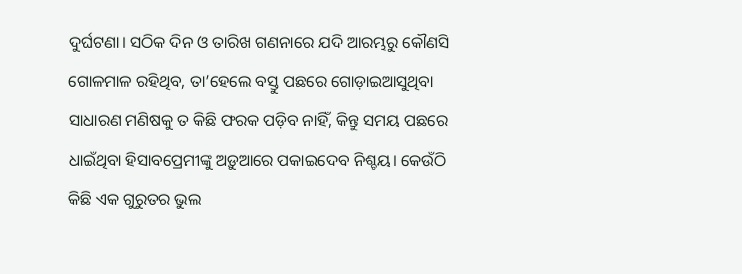ଦୁର୍ଘଟଣା। ସଠିକ ଦିନ ଓ ତାରିଖ ଗଣନାରେ ଯଦି ଆରମ୍ଭରୁ କୌଣସି ଗୋଳମାଳ ରହିଥିବ, ତା’ହେଲେ ବସ୍ତୁ ପଛରେ ଗୋଡ଼ାଇଆସୁଥିବା ସାଧାରଣ ମଣିଷକୁ ତ କିଛି ଫରକ ପଡ଼ିବ ନାହିଁ, କିନ୍ତୁ ସମୟ ପଛରେ ଧାଇଁଥିବା ହିସାବପ୍ରେମୀଙ୍କୁ ଅଡ଼ୁଆରେ ପକାଇଦେବ ନିଶ୍ଚୟ। କେଉଁଠି କିଛି ଏକ ଗୁରୁତର ଭୁଲ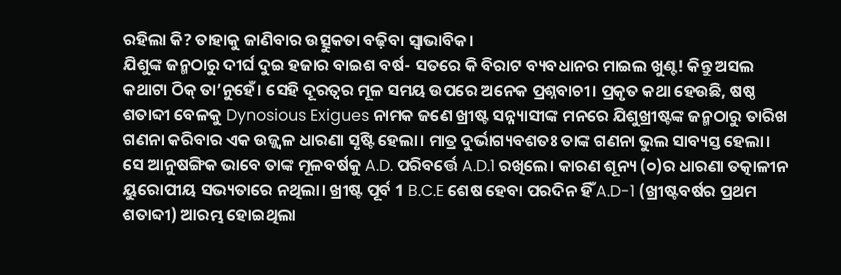ରହିଲା କି? ତାହାକୁ ଜାଣିବାର ଉତ୍ସୁକତା ବଢ଼ିବା ସ୍ବାଭାବିକ।
ଯିଶୁଙ୍କ ଜନ୍ମଠାରୁ ଦୀର୍ଘ ଦୁଇ ହଜାର ବାଇଶ ବର୍ଷ- ସତରେ କି ବିରାଟ ବ୍ୟବଧାନର ମାଇଲ ଖୁଣ୍ଟ! କିନ୍ତୁ ଅସଲ କଥାଟା ଠିକ୍‌ ତା’ନୁହେଁ। ସେହି ଦୂରତ୍ୱର ମୂଳ ସମୟ ଉପରେ ଅନେକ ପ୍ରଶ୍ନବାଚୀ। ପ୍ରକୃତ କଥା ହେଉଛି, ଷଷ୍ଠ ଶତାବ୍ଦୀ ବେଳକୁ Dynosious Exigues ନାମକ ଜଣେ ଖ୍ରୀଷ୍ଟ ସନ୍ନ୍ୟାସୀଙ୍କ ମନରେ ଯିଶୁଖ୍ରୀଷ୍ଟଙ୍କ ଜନ୍ମଠାରୁ ତାରିଖ ଗଣନା କରିବାର ଏକ ଉଜ୍ଜ୍ୱଳ ଧାରଣା ସୃଷ୍ଟି ହେଲା। ମାତ୍ର ଦୁର୍ଭାଗ୍ୟବଶତଃ ତାଙ୍କ ଗଣନା ଭୁଲ ସାବ୍ୟସ୍ତ ହେଲା। ସେ ଆନୁଷଙ୍ଗିକ ଭାବେ ତାଙ୍କ ମୂଳବର୍ଷକୁ A.D. ପରିବର୍ତ୍ତେ A.D.1 ରଖିଲେ। କାରଣ ଶୂନ୍ୟ (୦)ର ଧାରଣା ତତ୍କାଳୀନ ୟୁରୋପୀୟ ସଭ୍ୟତାରେ ନଥିଲା। ଖ୍ରୀଷ୍ଟ ପୂର୍ବ 1 B.C.E ଶେଷ ହେବା ପରଦିନ ହିଁ A.D-1 (ଖ୍ରୀଷ୍ଟବର୍ଷର ପ୍ରଥମ ଶତାବ୍ଦୀ) ଆରମ୍ଭ ହୋଇଥିଲା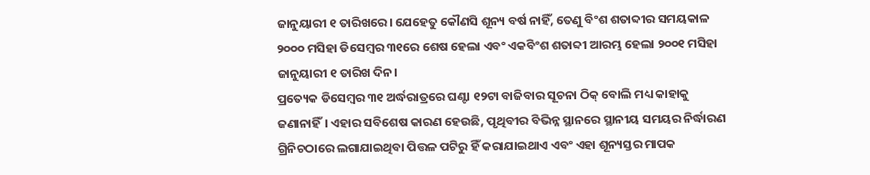ଜାନୁୟାରୀ ୧ ତାରିଖରେ। ଯେହେତୁ କୌଣସି ଶୂନ୍ୟ ବର୍ଷ ନାହିଁ, ତେଣୁ ବିଂଶ ଶତାବ୍ଦୀର ସମୟକାଳ ୨୦୦୦ ମସିହା ଡିସେମ୍ବର ୩୧ରେ ଶେଷ ହେଲା ଏବଂ ଏକବିଂଶ ଶତାବ୍ଦୀ ଆରମ୍ଭ ହେଲା ୨୦୦୧ ମସିହା ଜାନୁୟାରୀ ୧ ତାରିଖ ଦିନ।
ପ୍ରତ୍ୟେକ ଡିସେମ୍ବର ୩୧ ଅର୍ଦ୍ଧରାତ୍ରରେ ଘଣ୍ଟା ୧୨ଟା ବାଜିବାର ସୂଚନା ଠିକ୍‌ ବୋଲି ମଧ୍ୟ କାହାକୁ ଜଣାନାହିଁ। ଏହାର ସବିଶେଷ କାରଣ ହେଉଛି, ପୃଥିବୀର ବିଭିନ୍ନ ସ୍ଥାନରେ ସ୍ଥାନୀୟ ସମୟର ନିର୍ଦ୍ଧାରଣ ଗ୍ରିନିଚଠାରେ ଲଗାଯାଇଥିବା ପିତ୍ତଳ ପଟିରୁ ହିଁ କରାଯାଇଥାଏ ଏବଂ ଏହା ଶୂନ୍ୟସ୍ତର ମାପକ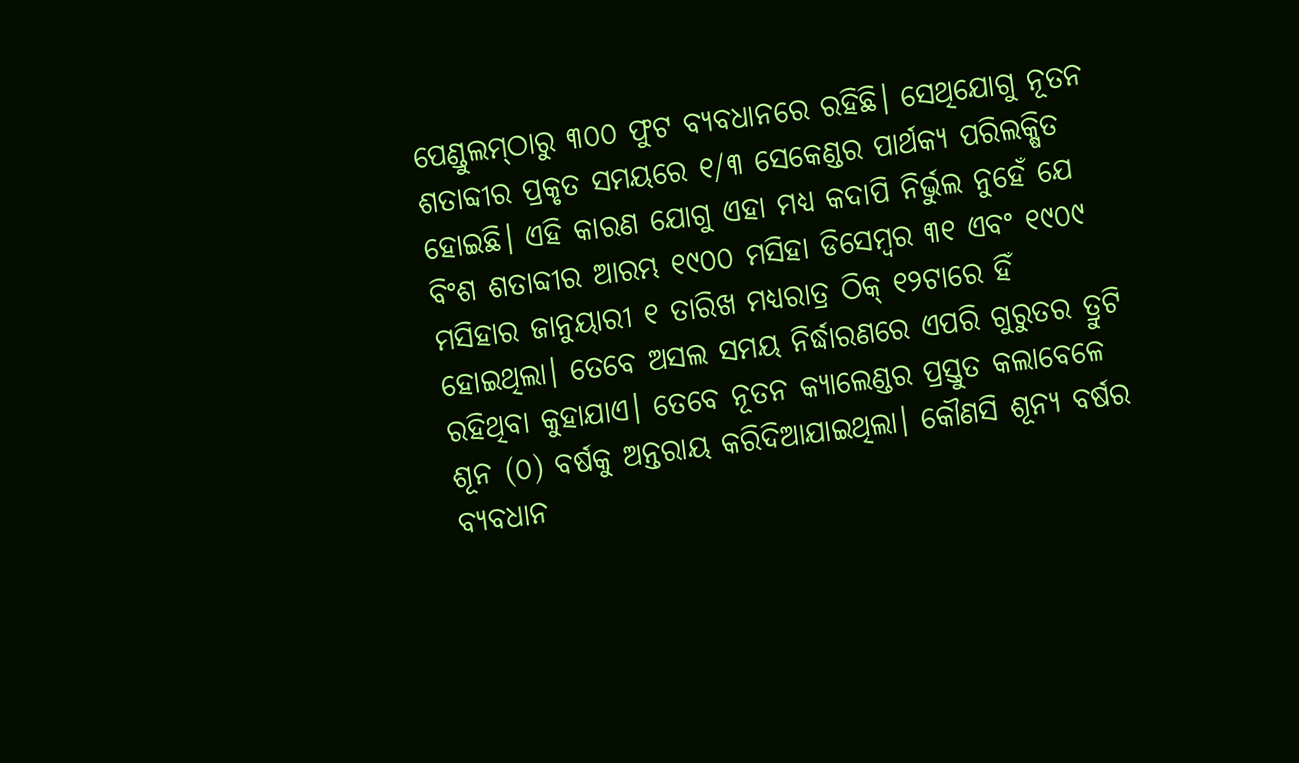ପେଣ୍ଡୁଲମ୍‌ଠାରୁ ୩୦୦ ଫୁଟ ବ୍ୟବଧାନରେ ରହିଛି। ସେଥିଯୋଗୁ ନୂତନ ଶତାବ୍ଦୀର ପ୍ରକୃତ ସମୟରେ ୧/୩ ସେକେଣ୍ଡର ପାର୍ଥକ୍ୟ ପରିଲକ୍ଷିତ ହୋଇଛି। ଏହି କାରଣ ଯୋଗୁ ଏହା ମଧ୍ୟ କଦାପି ନିର୍ଭୁଲ ନୁହେଁ ଯେ ବିଂଶ ଶତାବ୍ଦୀର ଆରମ୍ଭ ୧୯୦୦ ମସିହା ଡିସେମ୍ବର ୩୧ ଏବଂ ୧୯୦୯ ମସିହାର ଜାନୁୟାରୀ ୧ ତାରିଖ ମଧ୍ୟରାତ୍ର ଠିକ୍‌ ୧୨ଟାରେ ହିଁ ହୋଇଥିଲା। ତେବେ ଅସଲ ସମୟ ନିର୍ଦ୍ଧାରଣରେ ଏପରି ଗୁରୁତର ତ୍ରୁଟି ରହିଥିବା କୁହାଯାଏ। ତେବେ ନୂତନ କ୍ୟାଲେଣ୍ଡର ପ୍ରସ୍ତୁତ କଲାବେଳେ ଶୂନ (୦) ବର୍ଷକୁ ଅନ୍ତରାୟ କରିଦିଆଯାଇଥିଲା। କୌଣସି ଶୂନ୍ୟ ବର୍ଷର ବ୍ୟବଧାନ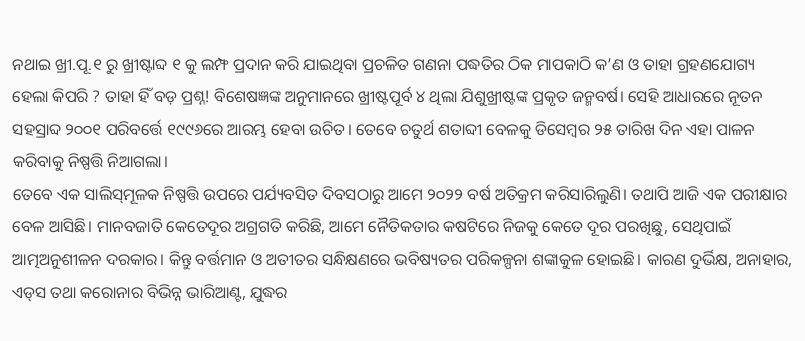ନଥାଇ ଖ୍ରୀ.ପୂ.୧ ରୁ ଖ୍ରୀଷ୍ଟାବ୍ଦ ୧ କୁ ଲମ୍ଫ ପ୍ରଦାନ କରି ଯାଇଥିବା ପ୍ରଚଳିତ ଗଣନା ପଦ୍ଧତିର ଠିକ ମାପକାଠି କ’ଣ ଓ ତାହା ଗ୍ରହଣଯୋଗ୍ୟ ହେଲା କିପରି ? ତାହା ହିଁ ବଡ଼ ପ୍ରଶ୍ନ! ବିଶେଷଜ୍ଞଙ୍କ ଅନୁମାନରେ ଖ୍ରୀଷ୍ଟପୂର୍ବ ୪ ଥିଲା ଯିଶୁଖ୍ରୀଷ୍ଟଙ୍କ ପ୍ରକୃତ ଜନ୍ମବର୍ଷ। ସେହି ଆଧାରରେ ନୂତନ ସହସ୍ରାବ୍ଦ ୨୦୦୧ ପରିବର୍ତ୍ତେ ୧୯୯୬ରେ ଆରମ୍ଭ ହେବା ଉଚିତ। ତେବେ ଚତୁର୍ଥ ଶତାବ୍ଦୀ ବେଳକୁ ଡିସେମ୍ବର ୨୫ ତାରିଖ ଦିନ ଏହା ପାଳନ କରିବାକୁ ନିଷ୍ପତ୍ତି ନିଆଗଲା।
ତେବେ ଏକ ସାଲିସ୍‌ମୂଳକ ନିଷ୍ପତ୍ତି ଉପରେ ପର୍ଯ୍ୟବସିତ ଦିବସଠାରୁ ଆମେ ୨୦୨୨ ବର୍ଷ ଅତିକ୍ରମ କରିସାରିଲୁଣି। ତଥାପି ଆଜି ଏକ ପରୀକ୍ଷାର ବେଳ ଆସିଛି। ମାନବଜାତି କେତେଦୂର ଅଗ୍ରଗତି କରିଛି, ଆମେ ନୈତିକତାର କଷଟିରେ ନିଜକୁ କେତେ ଦୂର ପରଖିଛୁ, ସେଥିପାଇଁ ଆତ୍ମଅନୁଶୀଳନ ଦରକାର। କିନ୍ତୁ ବର୍ତ୍ତମାନ ଓ ଅତୀତର ସନ୍ଧିକ୍ଷଣରେ ଭବିଷ୍ୟତର ପରିକଳ୍ପନା ଶଙ୍କାକୁଳ ହୋଇଛି। କାରଣ ଦୁର୍ଭିକ୍ଷ, ଅନାହାର, ଏଡ୍‌ସ ତଥା କରୋନାର ବିଭିନ୍ନ ଭାରିଆଣ୍ଟ, ଯୁଦ୍ଧର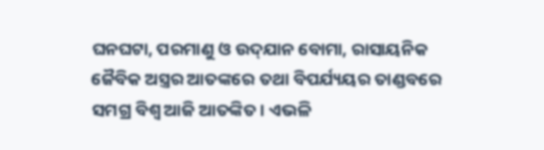ଘନଘଟା, ପରମାଣୁ ଓ ଉଦ୍‌ଯାନ ବୋମା, ରାସାୟନିକ ଜୈବିକ ଅସ୍ତ୍ରର ଆତଙ୍କରେ ତଥା ବିପର୍ଯ୍ୟୟର ତାଣ୍ଡବରେ ସମଗ୍ର ବିଶ୍ୱ ଆଜି ଆତଙ୍କିତ। ଏଭଳି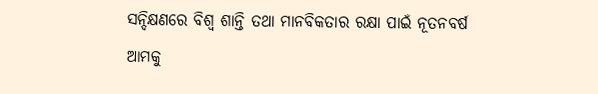ସନ୍ଦିକ୍ଷଣରେ ବିଶ୍ୱ ଶାନ୍ତି ତଥା ମାନବିକତାର ରକ୍ଷା ପାଇଁ ନୂତନବର୍ଷ ଆମକୁ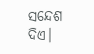ସନ୍ଦେଶ ଦିଏ।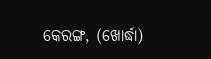କେରଙ୍ଗ, (ଖୋର୍ଦ୍ଧା)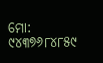ମୋ: ୯୪୩୭୬୮୪୮୫୯